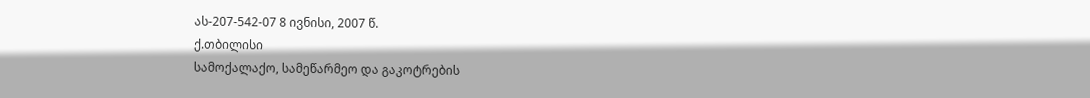ას-207-542-07 8 ივნისი, 2007 წ.
ქ.თბილისი
სამოქალაქო, სამეწარმეო და გაკოტრების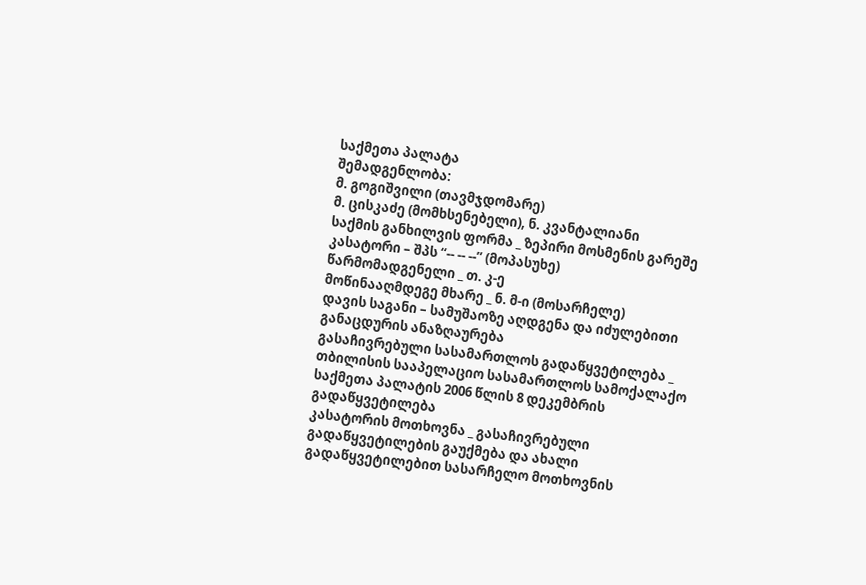საქმეთა პალატა
შემადგენლობა:
მ. გოგიშვილი (თავმჯდომარე)
მ. ცისკაძე (მომხსენებელი), ნ. კვანტალიანი
საქმის განხილვის ფორმა _ ზეპირი მოსმენის გარეშე
კასატორი – შპს “-- -- --” (მოპასუხე)
წარმომადგენელი _ თ. კ-ე
მოწინააღმდეგე მხარე _ ნ. მ-ი (მოსარჩელე)
დავის საგანი – სამუშაოზე აღდგენა და იძულებითი განაცდურის ანაზღაურება
გასაჩივრებული სასამართლოს გადაწყვეტილება _ თბილისის სააპელაციო სასამართლოს სამოქალაქო საქმეთა პალატის 2006 წლის 8 დეკემბრის გადაწყვეტილება
კასატორის მოთხოვნა _ გასაჩივრებული გადაწყვეტილების გაუქმება და ახალი გადაწყვეტილებით სასარჩელო მოთხოვნის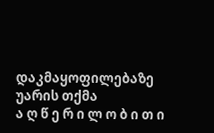დაკმაყოფილებაზე უარის თქმა
ა ღ წ ე რ ი ლ ო ბ ი თ ი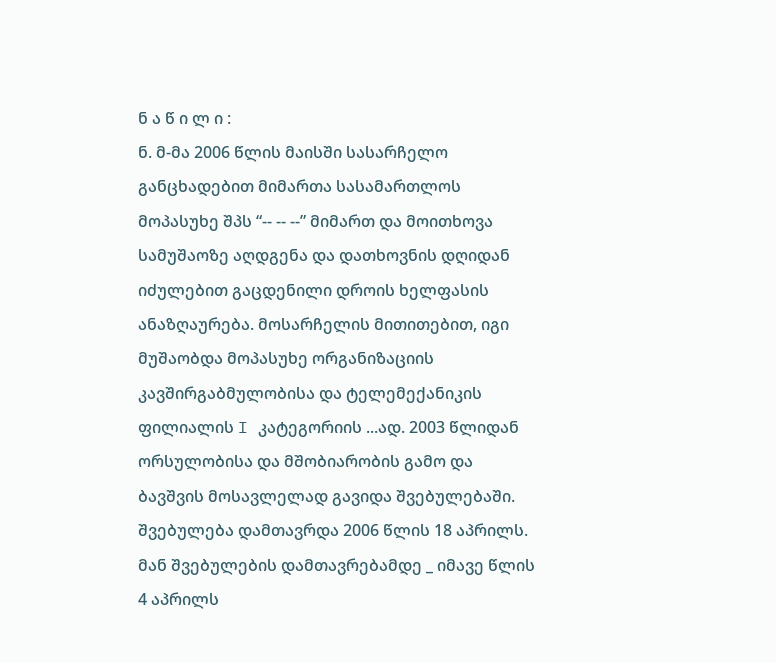ნ ა წ ი ლ ი :
ნ. მ-მა 2006 წლის მაისში სასარჩელო განცხადებით მიმართა სასამართლოს მოპასუხე შპს “-- -- --” მიმართ და მოითხოვა სამუშაოზე აღდგენა და დათხოვნის დღიდან იძულებით გაცდენილი დროის ხელფასის ანაზღაურება. მოსარჩელის მითითებით, იგი მუშაობდა მოპასუხე ორგანიზაციის კავშირგაბმულობისა და ტელემექანიკის ფილიალის I კატეგორიის ...ად. 2003 წლიდან ორსულობისა და მშობიარობის გამო და ბავშვის მოსავლელად გავიდა შვებულებაში. შვებულება დამთავრდა 2006 წლის 18 აპრილს. მან შვებულების დამთავრებამდე _ იმავე წლის 4 აპრილს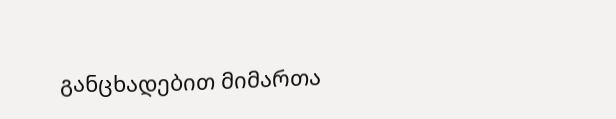განცხადებით მიმართა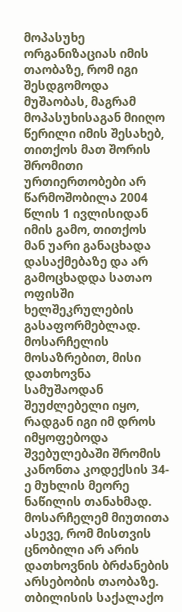მოპასუხე ორგანიზაციას იმის თაობაზე, რომ იგი შესდგომოდა მუშაობას, მაგრამ მოპასუხისაგან მიიღო წერილი იმის შესახებ, თითქოს მათ შორის შრომითი ურთიერთობები არ წარმოშობილა 2004 წლის 1 ივლისიდან იმის გამო, თითქოს მან უარი განაცხადა დასაქმებაზე და არ გამოცხადდა სათაო ოფისში ხელშეკრულების გასაფორმებლად. მოსარჩელის მოსაზრებით, მისი დათხოვნა სამუშაოდან შეუძლებელი იყო, რადგან იგი იმ დროს იმყოფებოდა შვებულებაში შრომის კანონთა კოდექსის 34-ე მუხლის მეორე ნაწილის თანახმად. მოსარჩელემ მიუთითა ასევე, რომ მისთვის ცნობილი არ არის დათხოვნის ბრძანების არსებობის თაობაზე.
თბილისის საქალაქო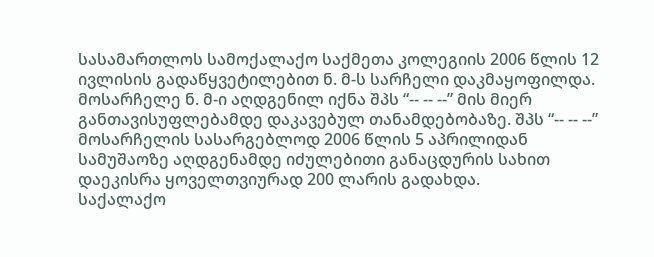სასამართლოს სამოქალაქო საქმეთა კოლეგიის 2006 წლის 12 ივლისის გადაწყვეტილებით ნ. მ-ს სარჩელი დაკმაყოფილდა. მოსარჩელე ნ. მ-ი აღდგენილ იქნა შპს “-- -- --” მის მიერ განთავისუფლებამდე დაკავებულ თანამდებობაზე. შპს “-- -- --” მოსარჩელის სასარგებლოდ 2006 წლის 5 აპრილიდან სამუშაოზე აღდგენამდე იძულებითი განაცდურის სახით დაეკისრა ყოველთვიურად 200 ლარის გადახდა.
საქალაქო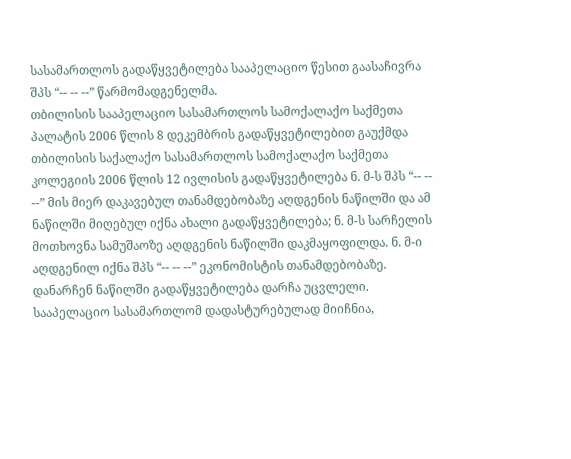სასამართლოს გადაწყვეტილება სააპელაციო წესით გაასაჩივრა შპს “-- -- --” წარმომადგენელმა.
თბილისის სააპელაციო სასამართლოს სამოქალაქო საქმეთა პალატის 2006 წლის 8 დეკემბრის გადაწყვეტილებით გაუქმდა თბილისის საქალაქო სასამართლოს სამოქალაქო საქმეთა კოლეგიის 2006 წლის 12 ივლისის გადაწყვეტილება ნ. მ-ს შპს “-- -- --” მის მიერ დაკავებულ თანამდებობაზე აღდგენის ნაწილში და ამ ნაწილში მიღებულ იქნა ახალი გადაწყვეტილება; ნ. მ-ს სარჩელის მოთხოვნა სამუშაოზე აღდგენის ნაწილში დაკმაყოფილდა. ნ. მ-ი აღდგენილ იქნა შპს “-- -- --” ეკონომისტის თანამდებობაზე. დანარჩენ ნაწილში გადაწყვეტილება დარჩა უცვლელი. სააპელაციო სასამართლომ დადასტურებულად მიიჩნია,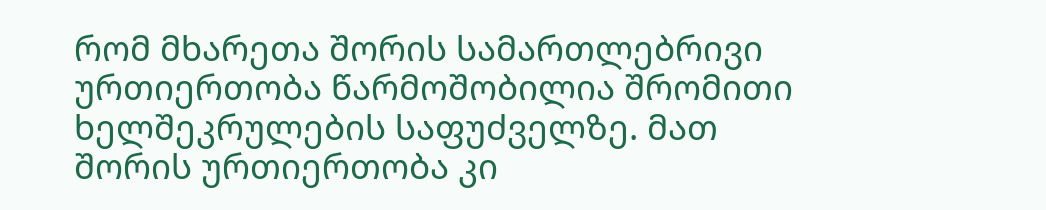რომ მხარეთა შორის სამართლებრივი ურთიერთობა წარმოშობილია შრომითი ხელშეკრულების საფუძველზე. მათ შორის ურთიერთობა კი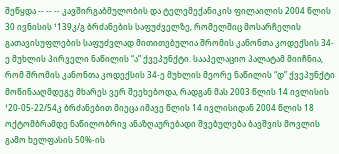შეწყდა -- -- -- კავშირგაბმულობის და ტელემექანიკის ფილაილის 2004 წლის 30 ივნისის ¹139კ/გ ბრძანების საფუძველზე, რომელშიც მოსარჩელის გათავისუფლების საფუძვლად მითითებულია შრომის კანონთა კოდექსის 34-ე მუხლის პირველი ნაწილის “ა” ქვეპუნქტი. სააპელაციო პალატამ მიიჩნია, რომ შრომის კანონთა კოდექსის 34-ე მუხლის მეორე ნაწილის “დ” ქვეპუნქტი მოწინააღმდეგე მხარეს ვერ შეეხებოდა, რადგან მას 2003 წლის 14 ივლისის ¹20-05-22/54კ ბრძანებით მიეცა იმავე წლის 14 ივლისიდან 2004 წლის 18 ოქტომბრამდე ნაწილობრივ ანაზღაურებადი შვებულება ბავშვის მოვლის გამო ხელფასის 50%-ის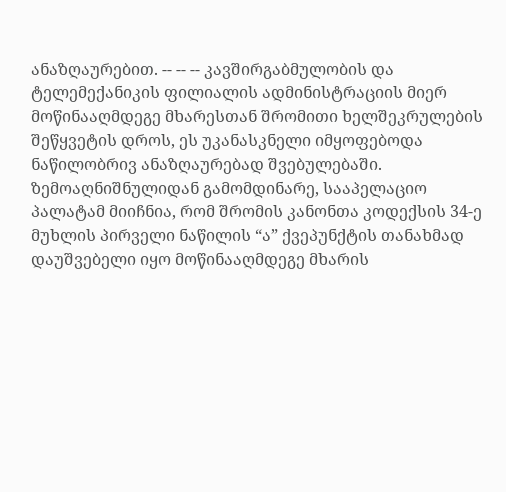ანაზღაურებით. -- -- -- კავშირგაბმულობის და ტელემექანიკის ფილიალის ადმინისტრაციის მიერ მოწინააღმდეგე მხარესთან შრომითი ხელშეკრულების შეწყვეტის დროს, ეს უკანასკნელი იმყოფებოდა ნაწილობრივ ანაზღაურებად შვებულებაში. ზემოაღნიშნულიდან გამომდინარე, სააპელაციო პალატამ მიიჩნია, რომ შრომის კანონთა კოდექსის 34-ე მუხლის პირველი ნაწილის “ა” ქვეპუნქტის თანახმად დაუშვებელი იყო მოწინააღმდეგე მხარის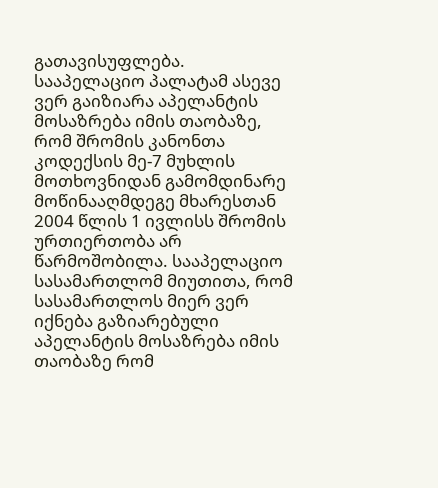გათავისუფლება. სააპელაციო პალატამ ასევე ვერ გაიზიარა აპელანტის მოსაზრება იმის თაობაზე, რომ შრომის კანონთა კოდექსის მე-7 მუხლის მოთხოვნიდან გამომდინარე მოწინააღმდეგე მხარესთან 2004 წლის 1 ივლისს შრომის ურთიერთობა არ წარმოშობილა. სააპელაციო სასამართლომ მიუთითა, რომ სასამართლოს მიერ ვერ იქნება გაზიარებული აპელანტის მოსაზრება იმის თაობაზე რომ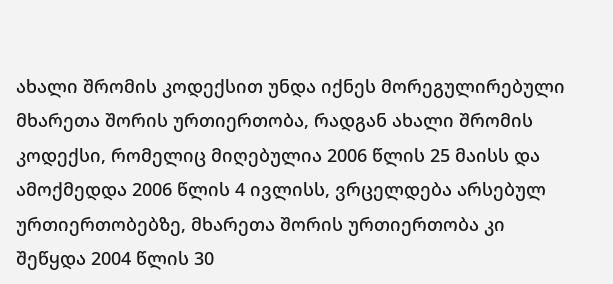ახალი შრომის კოდექსით უნდა იქნეს მორეგულირებული მხარეთა შორის ურთიერთობა, რადგან ახალი შრომის კოდექსი, რომელიც მიღებულია 2006 წლის 25 მაისს და ამოქმედდა 2006 წლის 4 ივლისს, ვრცელდება არსებულ ურთიერთობებზე, მხარეთა შორის ურთიერთობა კი შეწყდა 2004 წლის 30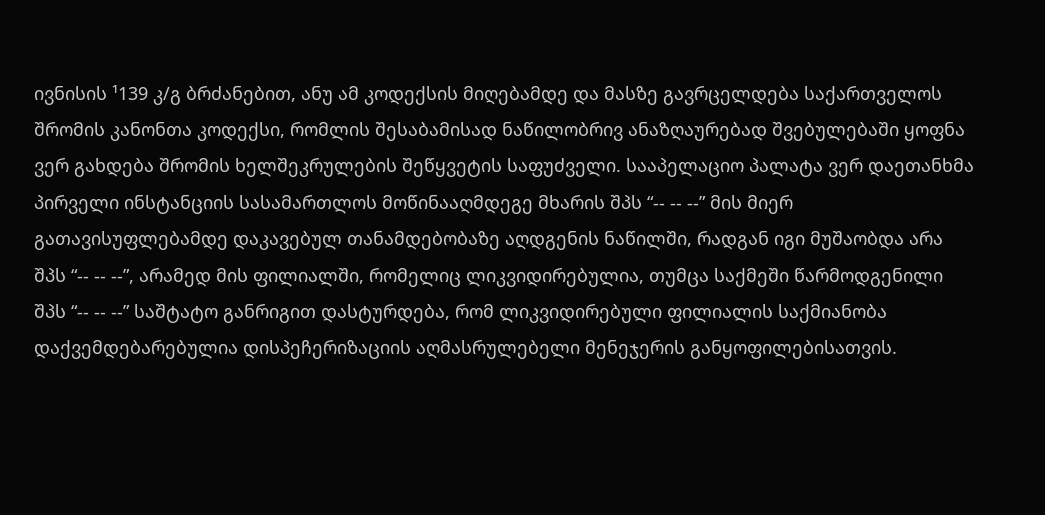ივნისის ¹139 კ/გ ბრძანებით, ანუ ამ კოდექსის მიღებამდე და მასზე გავრცელდება საქართველოს შრომის კანონთა კოდექსი, რომლის შესაბამისად ნაწილობრივ ანაზღაურებად შვებულებაში ყოფნა ვერ გახდება შრომის ხელშეკრულების შეწყვეტის საფუძველი. სააპელაციო პალატა ვერ დაეთანხმა პირველი ინსტანციის სასამართლოს მოწინააღმდეგე მხარის შპს “-- -- --” მის მიერ გათავისუფლებამდე დაკავებულ თანამდებობაზე აღდგენის ნაწილში, რადგან იგი მუშაობდა არა შპს “-- -- --”, არამედ მის ფილიალში, რომელიც ლიკვიდირებულია, თუმცა საქმეში წარმოდგენილი შპს “-- -- --” საშტატო განრიგით დასტურდება, რომ ლიკვიდირებული ფილიალის საქმიანობა დაქვემდებარებულია დისპეჩერიზაციის აღმასრულებელი მენეჯერის განყოფილებისათვის.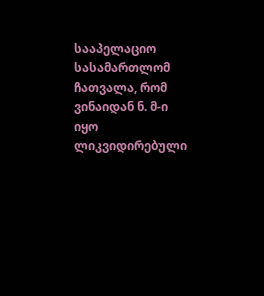სააპელაციო სასამართლომ ჩათვალა, რომ ვინაიდან ნ. მ-ი იყო ლიკვიდირებული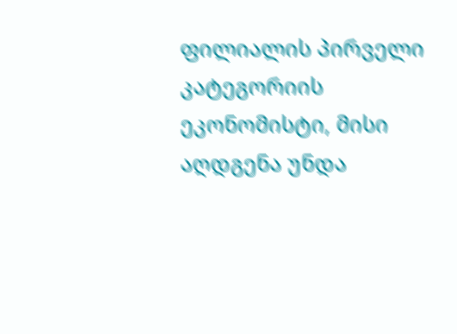ფილიალის პირველი კატეგორიის ეკონომისტი, მისი აღდგენა უნდა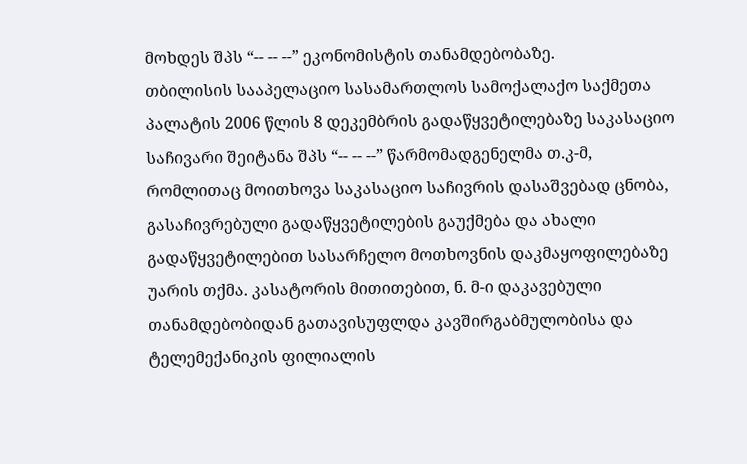მოხდეს შპს “-- -- --” ეკონომისტის თანამდებობაზე.
თბილისის სააპელაციო სასამართლოს სამოქალაქო საქმეთა პალატის 2006 წლის 8 დეკემბრის გადაწყვეტილებაზე საკასაციო საჩივარი შეიტანა შპს “-- -- --” წარმომადგენელმა თ.კ-მ, რომლითაც მოითხოვა საკასაციო საჩივრის დასაშვებად ცნობა, გასაჩივრებული გადაწყვეტილების გაუქმება და ახალი გადაწყვეტილებით სასარჩელო მოთხოვნის დაკმაყოფილებაზე უარის თქმა. კასატორის მითითებით, ნ. მ-ი დაკავებული თანამდებობიდან გათავისუფლდა კავშირგაბმულობისა და ტელემექანიკის ფილიალის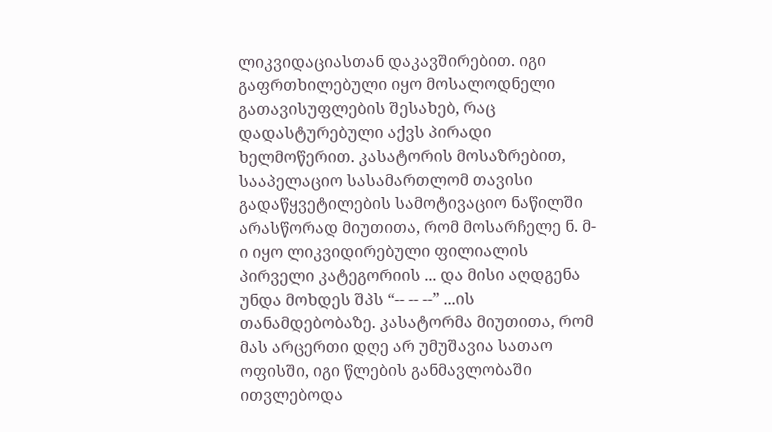ლიკვიდაციასთან დაკავშირებით. იგი გაფრთხილებული იყო მოსალოდნელი გათავისუფლების შესახებ, რაც დადასტურებული აქვს პირადი ხელმოწერით. კასატორის მოსაზრებით, სააპელაციო სასამართლომ თავისი გადაწყვეტილების სამოტივაციო ნაწილში არასწორად მიუთითა, რომ მოსარჩელე ნ. მ-ი იყო ლიკვიდირებული ფილიალის პირველი კატეგორიის ... და მისი აღდგენა უნდა მოხდეს შპს “-- -- --” ...ის თანამდებობაზე. კასატორმა მიუთითა, რომ მას არცერთი დღე არ უმუშავია სათაო ოფისში, იგი წლების განმავლობაში ითვლებოდა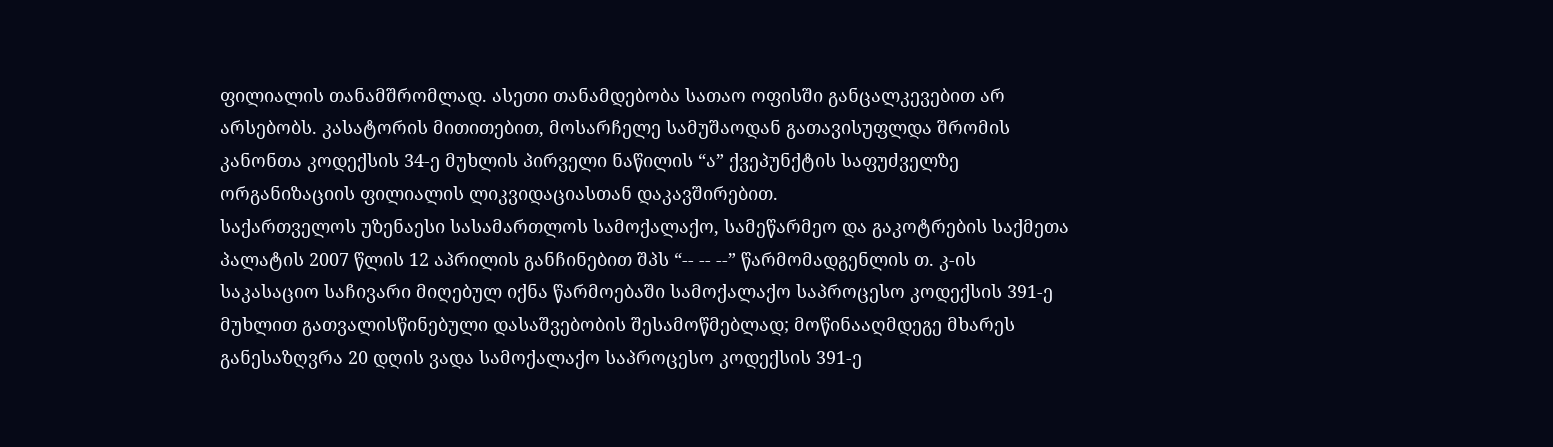ფილიალის თანამშრომლად. ასეთი თანამდებობა სათაო ოფისში განცალკევებით არ არსებობს. კასატორის მითითებით, მოსარჩელე სამუშაოდან გათავისუფლდა შრომის კანონთა კოდექსის 34-ე მუხლის პირველი ნაწილის “ა” ქვეპუნქტის საფუძველზე ორგანიზაციის ფილიალის ლიკვიდაციასთან დაკავშირებით.
საქართველოს უზენაესი სასამართლოს სამოქალაქო, სამეწარმეო და გაკოტრების საქმეთა პალატის 2007 წლის 12 აპრილის განჩინებით შპს “-- -- --” წარმომადგენლის თ. კ-ის საკასაციო საჩივარი მიღებულ იქნა წარმოებაში სამოქალაქო საპროცესო კოდექსის 391-ე მუხლით გათვალისწინებული დასაშვებობის შესამოწმებლად; მოწინააღმდეგე მხარეს განესაზღვრა 20 დღის ვადა სამოქალაქო საპროცესო კოდექსის 391-ე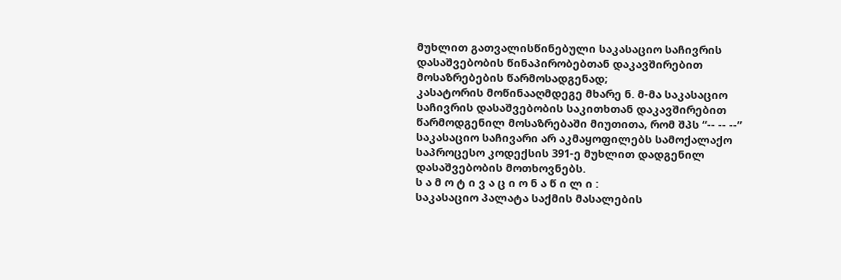მუხლით გათვალისწინებული საკასაციო საჩივრის დასაშვებობის წინაპირობებთან დაკავშირებით მოსაზრებების წარმოსადგენად;
კასატორის მოწინააღმდეგე მხარე ნ. მ-მა საკასაციო საჩივრის დასაშვებობის საკითხთან დაკავშირებით წარმოდგენილ მოსაზრებაში მიუთითა, რომ შპს “-- -- --” საკასაციო საჩივარი არ აკმაყოფილებს სამოქალაქო საპროცესო კოდექსის 391-ე მუხლით დადგენილ დასაშვებობის მოთხოვნებს.
ს ა მ ო ტ ი ვ ა ც ი ო ნ ა წ ი ლ ი :
საკასაციო პალატა საქმის მასალების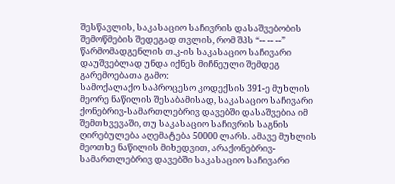შესწავლის, საკასაციო საჩივრის დასაშვებობის შემოწმების შედეგად თვლის, რომ შპს “-- -- --” წარმომადგენლის თ.კ-ის საკასაციო საჩივარი დაუშვებლად უნდა იქნეს მიჩნეული შემდეგ გარემოებათა გამო:
სამოქალაქო საპროცესო კოდექსის 391-ე მუხლის მეორე ნაწილის შესაბამისად, საკასაციო საჩივარი ქონებრივ-სამართლებრივ დავებში დასაშვებია იმ შემთხვევაში, თუ საკასაციო საჩივრის საგნის ღირებულება აღემატება 50000 ლარს. ამავე მუხლის მეოთხე ნაწილის მიხედვით, არაქონებრივ-სამართლებრივ დავებში საკასაციო საჩივარი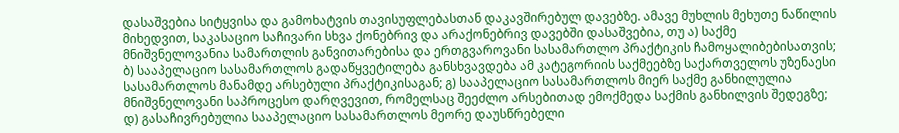დასაშვებია სიტყვისა და გამოხატვის თავისუფლებასთან დაკავშირებულ დავებზე. ამავე მუხლის მეხუთე ნაწილის მიხედვით, საკასაციო საჩივარი სხვა ქონებრივ და არაქონებრივ დავებში დასაშვებია, თუ ა) საქმე მნიშვნელოვანია სამართლის განვითარებისა და ერთგვაროვანი სასამართლო პრაქტიკის ჩამოყალიბებისათვის; ბ) სააპელაციო სასამართლოს გადაწყვეტილება განსხვავდება ამ კატეგორიის საქმეებზე საქართველოს უზენაესი სასამართლოს მანამდე არსებული პრაქტიკისაგან; გ) სააპელაციო სასამართლოს მიერ საქმე განხილულია მნიშვნელოვანი საპროცესო დარღვევით, რომელსაც შეეძლო არსებითად ემოქმედა საქმის განხილვის შედეგზე; დ) გასაჩივრებულია სააპელაციო სასამართლოს მეორე დაუსწრებელი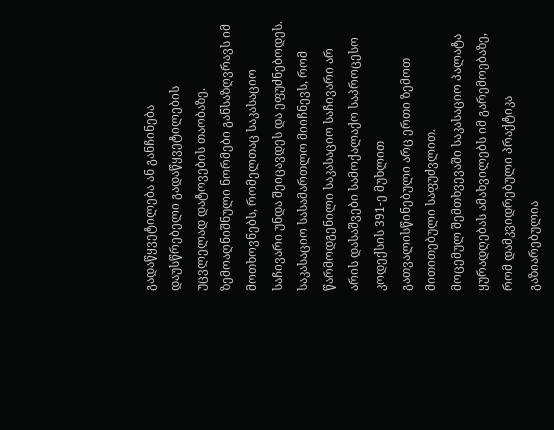გადაწყვეტილება ან განჩინება დაუსწრებელი გადაწყვეტილების უცვლელად დატოვების თაობაზე. ზემოაღნიშნული ნორმები განსაზღვრავს იმ მოთხოვნებს, რომელთაც საკასაციო საჩივარი უნდა შეიცავდეს და ეფუძნებოდეს.
საკასაციო სასამართლო მიიჩნევს, რომ წარმოდგენილი საკასაციო საჩივარი არ არის დასაშვები სამოქალაქო საპროცესო კოდექსის 391-ე მუხლით გათვალისწინებული არც ერთი ზემოთ მითითებული საფუძვლით.
მოცემულ შემთხვევაში საკასაციო პალატა ყურადღებას ამახვილებს იმ გარემოებაზე, რომ დამკვიდრებული პრაქტიკა გაზიარებულია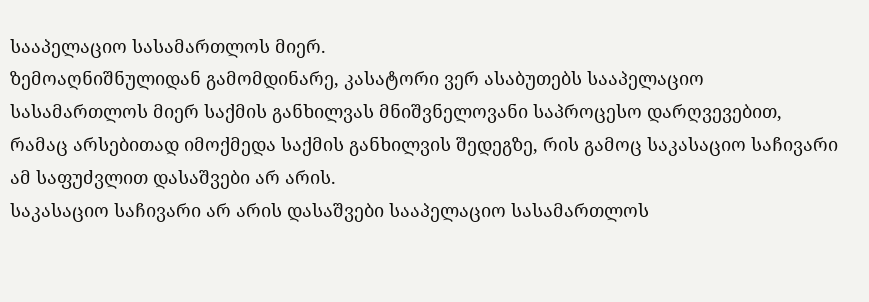სააპელაციო სასამართლოს მიერ.
ზემოაღნიშნულიდან გამომდინარე, კასატორი ვერ ასაბუთებს სააპელაციო სასამართლოს მიერ საქმის განხილვას მნიშვნელოვანი საპროცესო დარღვევებით, რამაც არსებითად იმოქმედა საქმის განხილვის შედეგზე, რის გამოც საკასაციო საჩივარი ამ საფუძვლით დასაშვები არ არის.
საკასაციო საჩივარი არ არის დასაშვები სააპელაციო სასამართლოს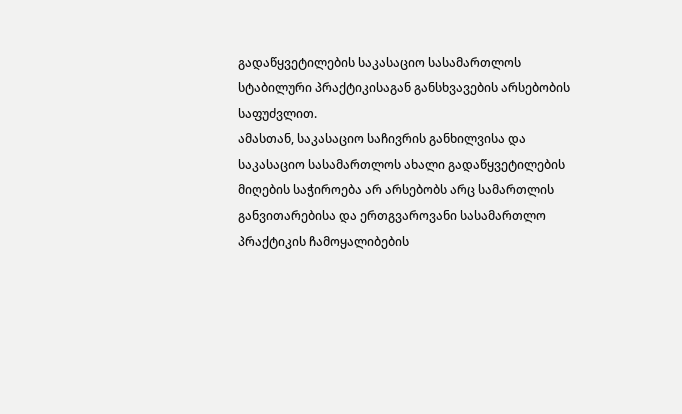გადაწყვეტილების საკასაციო სასამართლოს სტაბილური პრაქტიკისაგან განსხვავების არსებობის საფუძვლით.
ამასთან, საკასაციო საჩივრის განხილვისა და საკასაციო სასამართლოს ახალი გადაწყვეტილების მიღების საჭიროება არ არსებობს არც სამართლის განვითარებისა და ერთგვაროვანი სასამართლო პრაქტიკის ჩამოყალიბების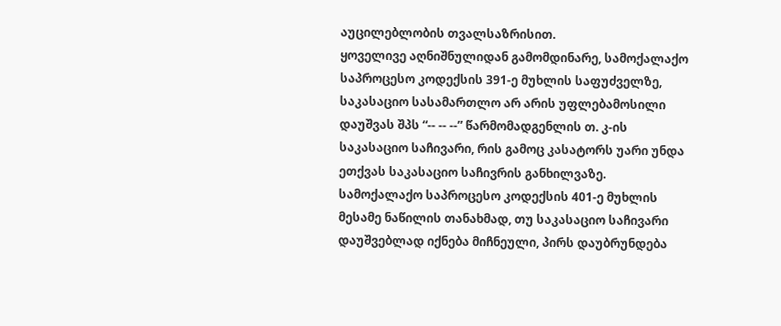აუცილებლობის თვალსაზრისით.
ყოველივე აღნიშნულიდან გამომდინარე, სამოქალაქო საპროცესო კოდექსის 391-ე მუხლის საფუძველზე, საკასაციო სასამართლო არ არის უფლებამოსილი დაუშვას შპს “-- -- --” წარმომადგენლის თ. კ-ის საკასაციო საჩივარი, რის გამოც კასატორს უარი უნდა ეთქვას საკასაციო საჩივრის განხილვაზე.
სამოქალაქო საპროცესო კოდექსის 401-ე მუხლის მესამე ნაწილის თანახმად, თუ საკასაციო საჩივარი დაუშვებლად იქნება მიჩნეული, პირს დაუბრუნდება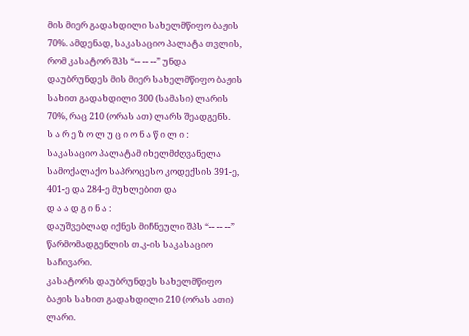მის მიერ გადახდილი სახელმწიფო ბაჟის 70%. ამდენად, საკასაციო პალატა თვლის, რომ კასატორ შპს “-- -- --” უნდა დაუბრუნდეს მის მიერ სახელმწიფო ბაჟის სახით გადახდილი 300 (სამასი) ლარის 70%, რაც 210 (ორას ათ) ლარს შეადგენს.
ს ა რ ე ზ ო ლ უ ც ი ო ნ ა წ ი ლ ი :
საკასაციო პალატამ იხელმძღვანელა სამოქალაქო საპროცესო კოდექსის 391-ე, 401-ე და 284-ე მუხლებით და
დ ა ა დ გ ი ნ ა :
დაუშვებლად იქნეს მიჩნეული შპს “-- -- --” წარმომადგენლის თ.კ-ის საკასაციო საჩივარი.
კასატორს დაუბრუნდეს სახელმწიფო ბაჟის სახით გადახდილი 210 (ორას ათი) ლარი.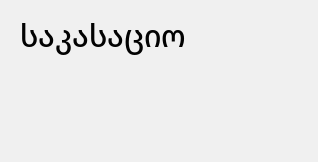საკასაციო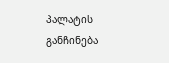პალატის განჩინება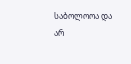საბოლოოა და არ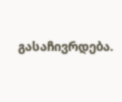გასაჩივრდება.